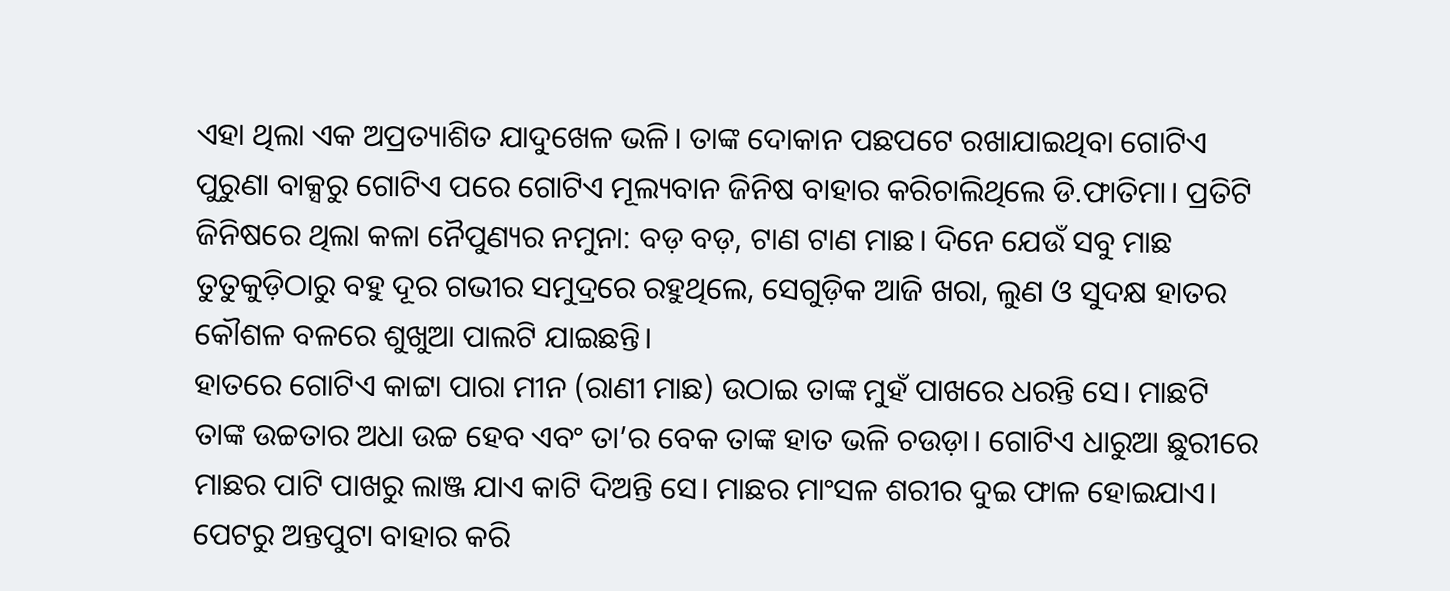ଏହା ଥିଲା ଏକ ଅପ୍ରତ୍ୟାଶିତ ଯାଦୁଖେଳ ଭଳି। ତାଙ୍କ ଦୋକାନ ପଛପଟେ ରଖାଯାଇଥିବା ଗୋଟିଏ ପୁରୁଣା ବାକ୍ସରୁ ଗୋଟିଏ ପରେ ଗୋଟିଏ ମୂଲ୍ୟବାନ ଜିନିଷ ବାହାର କରିଚାଲିଥିଲେ ଡି.ଫାତିମା। ପ୍ରତିଟି ଜିନିଷରେ ଥିଲା କଳା ନୈପୁଣ୍ୟର ନମୁନା: ବଡ଼ ବଡ଼, ଟାଣ ଟାଣ ମାଛ। ଦିନେ ଯେଉଁ ସବୁ ମାଛ ତୁତୁକୁଡ଼ିଠାରୁ ବହୁ ଦୂର ଗଭୀର ସମୁଦ୍ରରେ ରହୁଥିଲେ, ସେଗୁଡ଼ିକ ଆଜି ଖରା, ଲୁଣ ଓ ସୁଦକ୍ଷ ହାତର କୌଶଳ ବଳରେ ଶୁଖୁଆ ପାଲଟି ଯାଇଛନ୍ତି।
ହାତରେ ଗୋଟିଏ କାଟ୍ଟା ପାରା ମୀନ (ରାଣୀ ମାଛ) ଉଠାଇ ତାଙ୍କ ମୁହଁ ପାଖରେ ଧରନ୍ତି ସେ। ମାଛଟି ତାଙ୍କ ଉଚ୍ଚତାର ଅଧା ଉଚ୍ଚ ହେବ ଏବଂ ତା’ର ବେକ ତାଙ୍କ ହାତ ଭଳି ଚଉଡ଼ା। ଗୋଟିଏ ଧାରୁଆ ଛୁରୀରେ ମାଛର ପାଟି ପାଖରୁ ଲାଞ୍ଜ ଯାଏ କାଟି ଦିଅନ୍ତି ସେ। ମାଛର ମାଂସଳ ଶରୀର ଦୁଇ ଫାଳ ହୋଇଯାଏ। ପେଟରୁ ଅନ୍ତପୁଟା ବାହାର କରି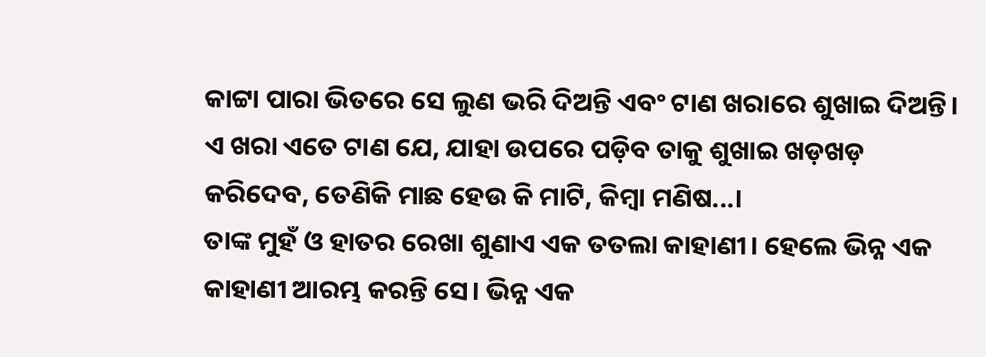କାଟ୍ଟା ପାରା ଭିତରେ ସେ ଲୁଣ ଭରି ଦିଅନ୍ତି ଏବଂ ଟାଣ ଖରାରେ ଶୁଖାଇ ଦିଅନ୍ତି। ଏ ଖରା ଏତେ ଟାଣ ଯେ, ଯାହା ଉପରେ ପଡ଼ିବ ତାକୁ ଶୁଖାଇ ଖଡ଼ଖଡ଼ କରିଦେବ, ତେଣିକି ମାଛ ହେଉ କି ମାଟି, କିମ୍ବା ମଣିଷ...।
ତାଙ୍କ ମୁହଁ ଓ ହାତର ରେଖା ଶୁଣାଏ ଏକ ତତଲା କାହାଣୀ। ହେଲେ ଭିନ୍ନ ଏକ କାହାଣୀ ଆରମ୍ଭ କରନ୍ତି ସେ। ଭିନ୍ନ ଏକ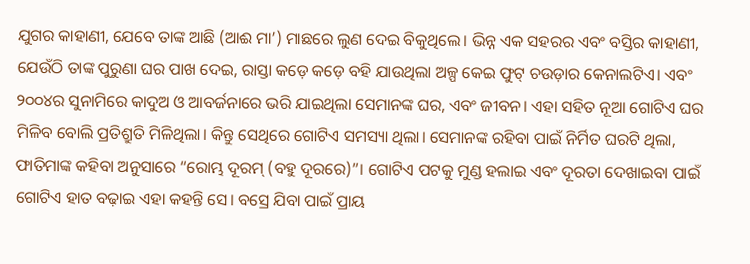ଯୁଗର କାହାଣୀ, ଯେବେ ତାଙ୍କ ଆଛି (ଆଈ ମା’) ମାଛରେ ଲୁଣ ଦେଇ ବିକୁଥିଲେ। ଭିନ୍ନ ଏକ ସହରର ଏବଂ ବସ୍ତିର କାହାଣୀ, ଯେଉଁଠି ତାଙ୍କ ପୁରୁଣା ଘର ପାଖ ଦେଇ, ରାସ୍ତା କଡ଼େ କଡ଼େ ବହି ଯାଉଥିଲା ଅଳ୍ପ କେଇ ଫୁଟ୍ ଚଉଡ଼ାର କେନାଲଟିଏ। ଏବଂ ୨୦୦୪ର ସୁନାମିରେ କାଦୁଅ ଓ ଆବର୍ଜନାରେ ଭରି ଯାଇଥିଲା ସେମାନଙ୍କ ଘର, ଏବଂ ଜୀବନ। ଏହା ସହିତ ନୂଆ ଗୋଟିଏ ଘର ମିଳିବ ବୋଲି ପ୍ରତିଶ୍ରୁତି ମିଳିଥିଲା। କିନ୍ତୁ ସେଥିରେ ଗୋଟିଏ ସମସ୍ୟା ଥିଲା। ସେମାନଙ୍କ ରହିବା ପାଇଁ ନିର୍ମିତ ଘରଟି ଥିଲା, ଫାତିମାଙ୍କ କହିବା ଅନୁସାରେ “ରୋମ୍ଭ ଦୂରମ୍ (ବହୁ ଦୂରରେ)”। ଗୋଟିଏ ପଟକୁ ମୁଣ୍ଡ ହଲାଇ ଏବଂ ଦୂରତା ଦେଖାଇବା ପାଇଁ ଗୋଟିଏ ହାତ ବଢ଼ାଇ ଏହା କହନ୍ତି ସେ। ବସ୍ରେ ଯିବା ପାଇଁ ପ୍ରାୟ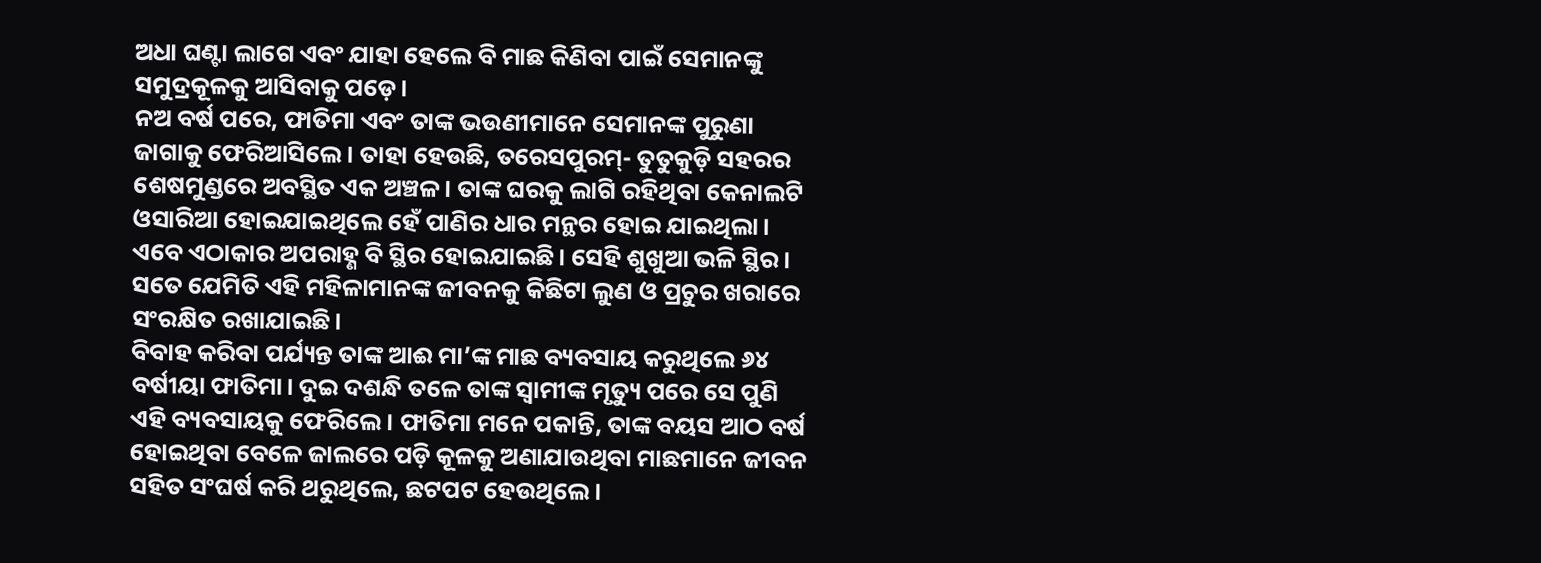ଅଧା ଘଣ୍ଟା ଲାଗେ ଏବଂ ଯାହା ହେଲେ ବି ମାଛ କିଣିବା ପାଇଁ ସେମାନଙ୍କୁ ସମୁଦ୍ରକୂଳକୁ ଆସିବାକୁ ପଡ଼େ।
ନଅ ବର୍ଷ ପରେ, ଫାତିମା ଏବଂ ତାଙ୍କ ଭଉଣୀମାନେ ସେମାନଙ୍କ ପୁରୁଣା ଜାଗାକୁ ଫେରିଆସିଲେ। ତାହା ହେଉଛି, ତରେସପୁରମ୍- ତୁତୁକୁଡ଼ି ସହରର ଶେଷମୁଣ୍ଡରେ ଅବସ୍ଥିତ ଏକ ଅଞ୍ଚଳ। ତାଙ୍କ ଘରକୁ ଲାଗି ରହିଥିବା କେନାଲଟି ଓସାରିଆ ହୋଇଯାଇଥିଲେ ହେଁ ପାଣିର ଧାର ମନ୍ଥର ହୋଇ ଯାଇଥିଲା। ଏବେ ଏଠାକାର ଅପରାହ୍ଣ ବି ସ୍ଥିର ହୋଇଯାଇଛି। ସେହି ଶୁଖୁଆ ଭଳି ସ୍ଥିର। ସତେ ଯେମିତି ଏହି ମହିଳାମାନଙ୍କ ଜୀବନକୁ କିଛିଟା ଲୁଣ ଓ ପ୍ରଚୁର ଖରାରେ ସଂରକ୍ଷିତ ରଖାଯାଇଛି।
ବିବାହ କରିବା ପର୍ଯ୍ୟନ୍ତ ତାଙ୍କ ଆଈ ମା’ଙ୍କ ମାଛ ବ୍ୟବସାୟ କରୁଥିଲେ ୬୪ ବର୍ଷୀୟା ଫାତିମା। ଦୁଇ ଦଶନ୍ଧି ତଳେ ତାଙ୍କ ସ୍ୱାମୀଙ୍କ ମୃତ୍ୟୁ ପରେ ସେ ପୁଣି ଏହି ବ୍ୟବସାୟକୁ ଫେରିଲେ। ଫାତିମା ମନେ ପକାନ୍ତି, ତାଙ୍କ ବୟସ ଆଠ ବର୍ଷ ହୋଇଥିବା ବେଳେ ଜାଲରେ ପଡ଼ି କୂଳକୁ ଅଣାଯାଉଥିବା ମାଛମାନେ ଜୀବନ ସହିତ ସଂଘର୍ଷ କରି ଥରୁଥିଲେ, ଛଟପଟ ହେଉଥିଲେ।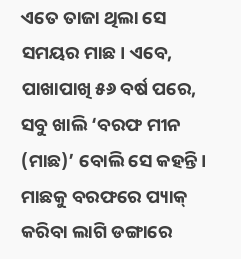ଏତେ ତାଜା ଥିଲା ସେ ସମୟର ମାଛ। ଏବେ, ପାଖାପାଖି ୫୬ ବର୍ଷ ପରେ, ସବୁ ଖାଲି ‘ବରଫ ମୀନ (ମାଛ)’ ବୋଲି ସେ କହନ୍ତି। ମାଛକୁ ବରଫରେ ପ୍ୟାକ୍ କରିବା ଲାଗି ଡଙ୍ଗାରେ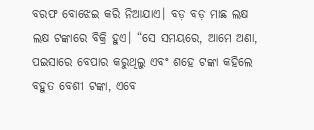ବରଫ ବୋଝେଇ କରି ନିଆଯାଏ। ବଡ଼ ବଡ଼ ମାଛ ଲକ୍ଷ ଲକ୍ଷ ଟଙ୍କାରେ ବିକ୍ରି ହୁଏ। “ସେ ସମୟରେ, ଆମେ ଅଣା, ପଇସାରେ ବେପାର କରୁଥିଲୁ ଏବଂ ଶହେ ଟଙ୍କା କହିଲେ ବହୁତ ବେଶୀ ଟଙ୍କା, ଏବେ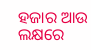ହଜାର ଆଉ ଲକ୍ଷରେ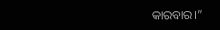କାରବାର।”